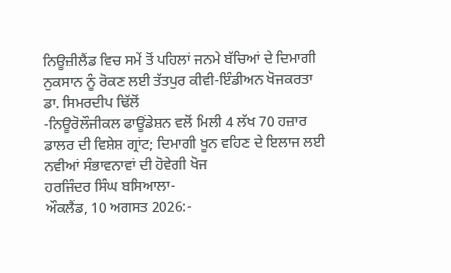ਨਿਊਜ਼ੀਲੈਂਡ ਵਿਚ ਸਮੇਂ ਤੋਂ ਪਹਿਲਾਂ ਜਨਮੇ ਬੱਚਿਆਂ ਦੇ ਦਿਮਾਗੀ ਨੁਕਸਾਨ ਨੂੰ ਰੋਕਣ ਲਈ ਤੱਤਪੁਰ ਕੀਵੀ-ਇੰਡੀਅਨ ਖੋਜਕਰਤਾ
ਡਾ. ਸਿਮਰਦੀਪ ਢਿੱਲੋਂ
-ਨਿਊਰੋਲੌਜੀਕਲ ਫਾਊਂਡੇਸ਼ਨ ਵਲੋਂ ਮਿਲੀ 4 ਲੱਖ 70 ਹਜ਼ਾਰ ਡਾਲਰ ਦੀ ਵਿਸ਼ੇਸ਼ ਗ੍ਰਾਂਟ; ਦਿਮਾਗੀ ਖੂਨ ਵਹਿਣ ਦੇ ਇਲਾਜ ਲਈ ਨਵੀਆਂ ਸੰਭਾਵਨਾਵਾਂ ਦੀ ਹੋਵੇਗੀ ਖੋਜ
ਹਰਜਿੰਦਰ ਸਿੰਘ ਬਸਿਆਲਾ-
ਔਕਲੈਂਡ, 10 ਅਗਸਤ 2026:-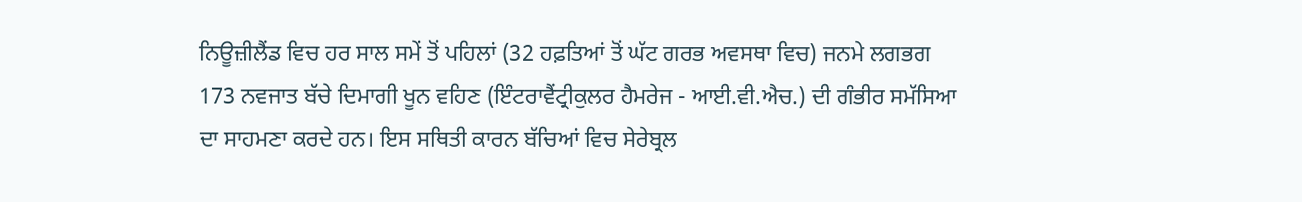ਨਿਊਜ਼ੀਲੈਂਡ ਵਿਚ ਹਰ ਸਾਲ ਸਮੇਂ ਤੋਂ ਪਹਿਲਾਂ (32 ਹਫ਼ਤਿਆਂ ਤੋਂ ਘੱਟ ਗਰਭ ਅਵਸਥਾ ਵਿਚ) ਜਨਮੇ ਲਗਭਗ 173 ਨਵਜਾਤ ਬੱਚੇ ਦਿਮਾਗੀ ਖੂਨ ਵਹਿਣ (ਇੰਟਰਾਵੈਂਟ੍ਰੀਕੁਲਰ ਹੈਮਰੇਜ - ਆਈ.ਵੀ.ਐਚ.) ਦੀ ਗੰਭੀਰ ਸਮੱਸਿਆ ਦਾ ਸਾਹਮਣਾ ਕਰਦੇ ਹਨ। ਇਸ ਸਥਿਤੀ ਕਾਰਨ ਬੱਚਿਆਂ ਵਿਚ ਸੇਰੇਬ੍ਰਲ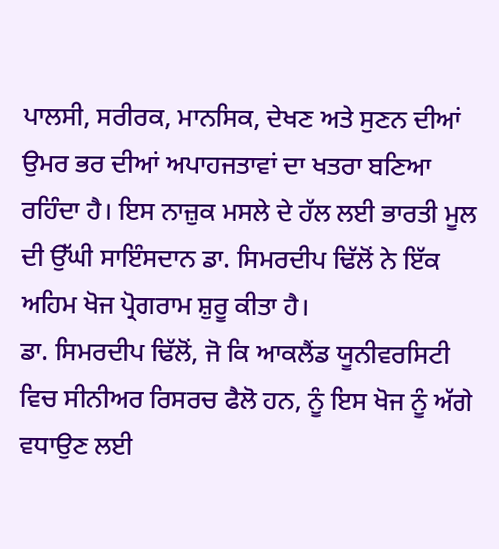ਪਾਲਸੀ, ਸਰੀਰਕ, ਮਾਨਸਿਕ, ਦੇਖਣ ਅਤੇ ਸੁਣਨ ਦੀਆਂ ਉਮਰ ਭਰ ਦੀਆਂ ਅਪਾਹਜਤਾਵਾਂ ਦਾ ਖਤਰਾ ਬਣਿਆ ਰਹਿੰਦਾ ਹੈ। ਇਸ ਨਾਜ਼ੁਕ ਮਸਲੇ ਦੇ ਹੱਲ ਲਈ ਭਾਰਤੀ ਮੂਲ ਦੀ ਉੱਘੀ ਸਾਇੰਸਦਾਨ ਡਾ. ਸਿਮਰਦੀਪ ਢਿੱਲੋਂ ਨੇ ਇੱਕ ਅਹਿਮ ਖੋਜ ਪ੍ਰੋਗਰਾਮ ਸ਼ੁਰੂ ਕੀਤਾ ਹੈ।
ਡਾ. ਸਿਮਰਦੀਪ ਢਿੱਲੋਂ, ਜੋ ਕਿ ਆਕਲੈਂਡ ਯੂਨੀਵਰਸਿਟੀ ਵਿਚ ਸੀਨੀਅਰ ਰਿਸਰਚ ਫੈਲੋ ਹਨ, ਨੂੰ ਇਸ ਖੋਜ ਨੂੰ ਅੱਗੇ ਵਧਾਉਣ ਲਈ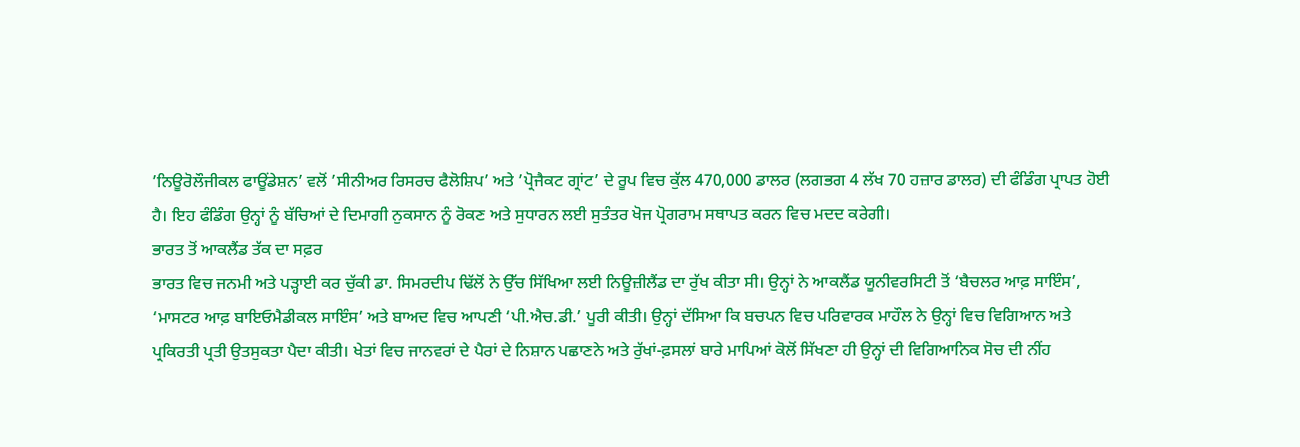’ਨਿਊਰੋਲੌਜੀਕਲ ਫਾਊਂਡੇਸ਼ਨ’ ਵਲੋਂ ’ਸੀਨੀਅਰ ਰਿਸਰਚ ਫੈਲੋਸ਼ਿਪ’ ਅਤੇ ’ਪ੍ਰੋਜੈਕਟ ਗ੍ਰਾਂਟ’ ਦੇ ਰੂਪ ਵਿਚ ਕੁੱਲ 470,000 ਡਾਲਰ (ਲਗਭਗ 4 ਲੱਖ 70 ਹਜ਼ਾਰ ਡਾਲਰ) ਦੀ ਫੰਡਿੰਗ ਪ੍ਰਾਪਤ ਹੋਈ ਹੈ। ਇਹ ਫੰਡਿੰਗ ਉਨ੍ਹਾਂ ਨੂੰ ਬੱਚਿਆਂ ਦੇ ਦਿਮਾਗੀ ਨੁਕਸਾਨ ਨੂੰ ਰੋਕਣ ਅਤੇ ਸੁਧਾਰਨ ਲਈ ਸੁਤੰਤਰ ਖੋਜ ਪ੍ਰੋਗਰਾਮ ਸਥਾਪਤ ਕਰਨ ਵਿਚ ਮਦਦ ਕਰੇਗੀ।
ਭਾਰਤ ਤੋਂ ਆਕਲੈਂਡ ਤੱਕ ਦਾ ਸਫ਼ਰ
ਭਾਰਤ ਵਿਚ ਜਨਮੀ ਅਤੇ ਪੜ੍ਹਾਈ ਕਰ ਚੁੱਕੀ ਡਾ. ਸਿਮਰਦੀਪ ਢਿੱਲੋਂ ਨੇ ਉੱਚ ਸਿੱਖਿਆ ਲਈ ਨਿਊਜ਼ੀਲੈਂਡ ਦਾ ਰੁੱਖ ਕੀਤਾ ਸੀ। ਉਨ੍ਹਾਂ ਨੇ ਆਕਲੈਂਡ ਯੂਨੀਵਰਸਿਟੀ ਤੋਂ ‘ਬੈਚਲਰ ਆਫ਼ ਸਾਇੰਸ’, ‘ਮਾਸਟਰ ਆਫ਼ ਬਾਇਓਮੈਡੀਕਲ ਸਾਇੰਸ’ ਅਤੇ ਬਾਅਦ ਵਿਚ ਆਪਣੀ ‘ਪੀ.ਐਚ.ਡੀ.’ ਪੂਰੀ ਕੀਤੀ। ਉਨ੍ਹਾਂ ਦੱਸਿਆ ਕਿ ਬਚਪਨ ਵਿਚ ਪਰਿਵਾਰਕ ਮਾਹੌਲ ਨੇ ਉਨ੍ਹਾਂ ਵਿਚ ਵਿਗਿਆਨ ਅਤੇ ਪ੍ਰਕਿਰਤੀ ਪ੍ਰਤੀ ਉਤਸੁਕਤਾ ਪੈਦਾ ਕੀਤੀ। ਖੇਤਾਂ ਵਿਚ ਜਾਨਵਰਾਂ ਦੇ ਪੈਰਾਂ ਦੇ ਨਿਸ਼ਾਨ ਪਛਾਣਨੇ ਅਤੇ ਰੁੱਖਾਂ-ਫ਼ਸਲਾਂ ਬਾਰੇ ਮਾਪਿਆਂ ਕੋਲੋਂ ਸਿੱਖਣਾ ਹੀ ਉਨ੍ਹਾਂ ਦੀ ਵਿਗਿਆਨਿਕ ਸੋਚ ਦੀ ਨੀਂਹ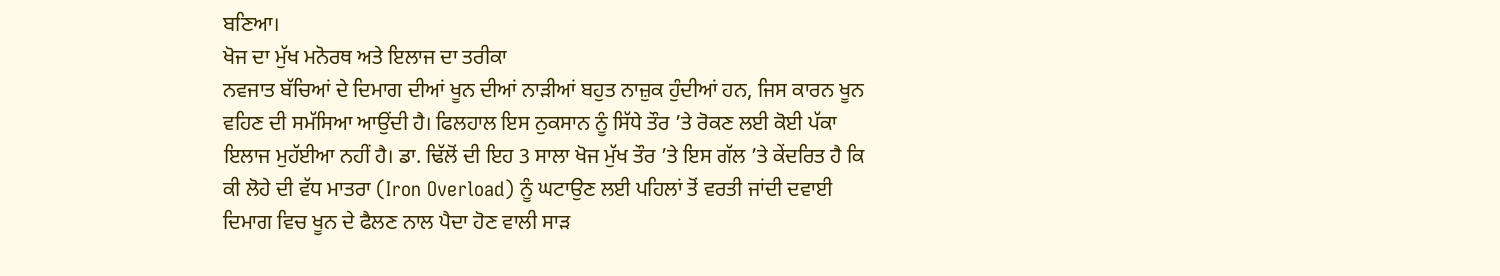ਬਣਿਆ।
ਖੋਜ ਦਾ ਮੁੱਖ ਮਨੋਰਥ ਅਤੇ ਇਲਾਜ ਦਾ ਤਰੀਕਾ
ਨਵਜਾਤ ਬੱਚਿਆਂ ਦੇ ਦਿਮਾਗ ਦੀਆਂ ਖੂਨ ਦੀਆਂ ਨਾੜੀਆਂ ਬਹੁਤ ਨਾਜ਼ੁਕ ਹੁੰਦੀਆਂ ਹਨ, ਜਿਸ ਕਾਰਨ ਖੂਨ ਵਹਿਣ ਦੀ ਸਮੱਸਿਆ ਆਉਂਦੀ ਹੈ। ਫਿਲਹਾਲ ਇਸ ਨੁਕਸਾਨ ਨੂੰ ਸਿੱਧੇ ਤੌਰ ’ਤੇ ਰੋਕਣ ਲਈ ਕੋਈ ਪੱਕਾ ਇਲਾਜ ਮੁਹੱਈਆ ਨਹੀਂ ਹੈ। ਡਾ. ਢਿੱਲੋਂ ਦੀ ਇਹ 3 ਸਾਲਾ ਖੋਜ ਮੁੱਖ ਤੌਰ ’ਤੇ ਇਸ ਗੱਲ ’ਤੇ ਕੇਂਦਰਿਤ ਹੈ ਕਿ ਕੀ ਲੋਹੇ ਦੀ ਵੱਧ ਮਾਤਰਾ (Iron Overload) ਨੂੰ ਘਟਾਉਣ ਲਈ ਪਹਿਲਾਂ ਤੋਂ ਵਰਤੀ ਜਾਂਦੀ ਦਵਾਈ ਦਿਮਾਗ ਵਿਚ ਖੂਨ ਦੇ ਫੈਲਣ ਨਾਲ ਪੈਦਾ ਹੋਣ ਵਾਲੀ ਸਾੜ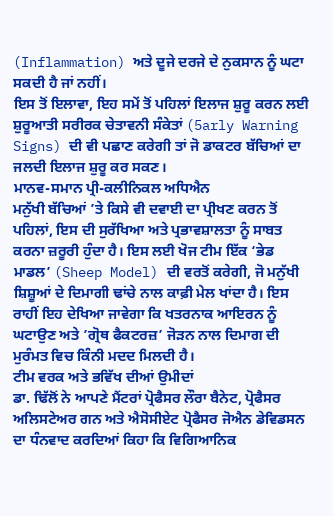(Inflammation) ਅਤੇ ਦੂਜੇ ਦਰਜੇ ਦੇ ਨੁਕਸਾਨ ਨੂੰ ਘਟਾ ਸਕਦੀ ਹੈ ਜਾਂ ਨਹੀਂ।
ਇਸ ਤੋਂ ਇਲਾਵਾ, ਇਹ ਸਮੇਂ ਤੋਂ ਪਹਿਲਾਂ ਇਲਾਜ ਸ਼ੁਰੂ ਕਰਨ ਲਈ ਸ਼ੁਰੂਆਤੀ ਸਰੀਰਕ ਚੇਤਾਵਨੀ ਸੰਕੇਤਾਂ (5arly Warning Signs) ਦੀ ਵੀ ਪਛਾਣ ਕਰੇਗੀ ਤਾਂ ਜੋ ਡਾਕਟਰ ਬੱਚਿਆਂ ਦਾ ਜਲਦੀ ਇਲਾਜ ਸ਼ੁਰੂ ਕਰ ਸਕਣ।
ਮਾਨਵ-ਸਮਾਨ ਪ੍ਰੀ-ਕਲੀਨਿਕਲ ਅਧਿਐਨ
ਮਨੁੱਖੀ ਬੱਚਿਆਂ ’ਤੇ ਕਿਸੇ ਵੀ ਦਵਾਈ ਦਾ ਪ੍ਰੀਖਣ ਕਰਨ ਤੋਂ ਪਹਿਲਾਂ, ਇਸ ਦੀ ਸੁਰੱਖਿਆ ਅਤੇ ਪ੍ਰਭਾਵਸ਼ਾਲਤਾ ਨੂੰ ਸਾਬਤ ਕਰਨਾ ਜ਼ਰੂਰੀ ਹੁੰਦਾ ਹੈ। ਇਸ ਲਈ ਖੋਜ ਟੀਮ ਇੱਕ ‘ਭੇਡ ਮਾਡਲ’ (Sheep Model) ਦੀ ਵਰਤੋਂ ਕਰੇਗੀ, ਜੋ ਮਨੁੱਖੀ ਸ਼ਿਸ਼ੂਆਂ ਦੇ ਦਿਮਾਗੀ ਢਾਂਚੇ ਨਾਲ ਕਾਫ਼ੀ ਮੇਲ ਖਾਂਦਾ ਹੈ। ਇਸ ਰਾਹੀਂ ਇਹ ਦੇਖਿਆ ਜਾਵੇਗਾ ਕਿ ਖਤਰਨਾਕ ਆਇਰਨ ਨੂੰ ਘਟਾਉਣ ਅਤੇ ’ਗ੍ਰੋਥ ਫੈਕਟਰਜ਼’ ਜੋੜਨ ਨਾਲ ਦਿਮਾਗ ਦੀ ਮੁਰੰਮਤ ਵਿਚ ਕਿੰਨੀ ਮਦਦ ਮਿਲਦੀ ਹੈ।
ਟੀਮ ਵਰਕ ਅਤੇ ਭਵਿੱਖ ਦੀਆਂ ਉਮੀਦਾਂ
ਡਾ. ਢਿੱਲੋਂ ਨੇ ਆਪਣੇ ਮੈਂਟਰਾਂ ਪ੍ਰੋਫੈਸਰ ਲੌਰਾ ਬੈਨੇਟ, ਪ੍ਰੋਫੈਸਰ ਅਲਿਸਟੇਅਰ ਗਨ ਅਤੇ ਐਸੋਸੀਏਟ ਪ੍ਰੋਫੈਸਰ ਜੋਐਨ ਡੇਵਿਡਸਨ ਦਾ ਧੰਨਵਾਦ ਕਰਦਿਆਂ ਕਿਹਾ ਕਿ ਵਿਗਿਆਨਿਕ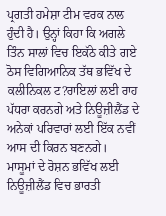ਪ੍ਰਗਤੀ ਹਮੇਸ਼ਾ ਟੀਮ ਵਰਕ ਨਾਲ ਹੁੰਦੀ ਹੈ। ਉਨ੍ਹਾਂ ਕਿਹਾ ਕਿ ਅਗਲੇ ਤਿੰਨ ਸਾਲਾਂ ਵਿਚ ਇਕੱਠੇ ਕੀਤੇ ਗਏ ਠੋਸ ਵਿਗਿਆਨਿਕ ਤੱਥ ਭਵਿੱਖ ਦੇ ਕਲੀਨਿਕਲ ਟ?ਰਾਇਲਾਂ ਲਈ ਰਾਹ ਪੱਧਰਾ ਕਰਨਗੇ ਅਤੇ ਨਿਊਜ਼ੀਲੈਂਡ ਦੇ ਅਨੇਕਾਂ ਪਰਿਵਾਰਾਂ ਲਈ ਇੱਕ ਨਵੀਂ ਆਸ ਦੀ ਕਿਰਨ ਬਣਨਗੇ।
ਮਾਸੂਮਾਂ ਦੇ ਰੋਸ਼ਨ ਭਵਿੱਖ ਲਈ ਨਿਊਜ਼ੀਲੈਂਡ ਵਿਚ ਭਾਰਤੀ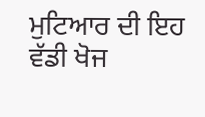ਮੁਟਿਆਰ ਦੀ ਇਹ ਵੱਡੀ ਖੋਜ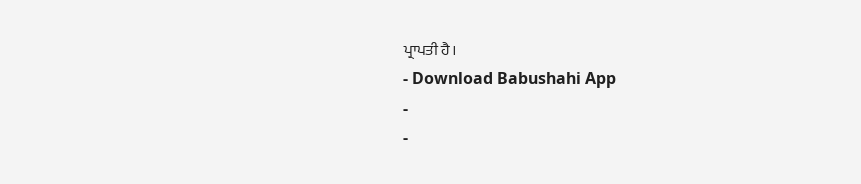ਪ੍ਰਾਪਤੀ ਹੈ।
- Download Babushahi App
-
-